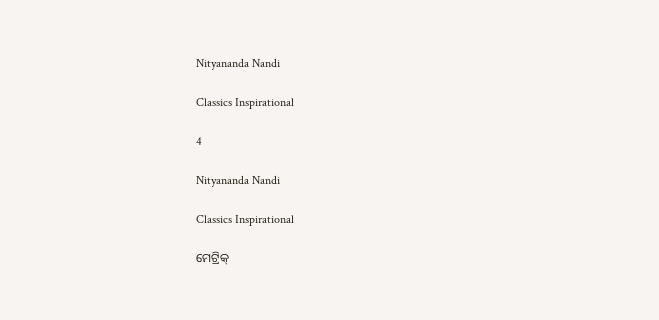Nityananda Nandi

Classics Inspirational

4

Nityananda Nandi

Classics Inspirational

ମେଟ୍ରିକ୍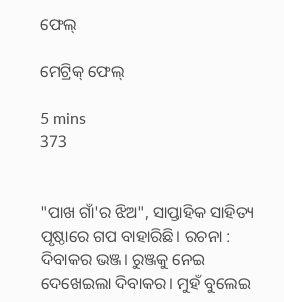ଫେଲ୍

ମେଟ୍ରିକ୍ ଫେଲ୍

5 mins
373


"ପାଖ ଗାଁ'ର ଝିଅ", ସାପ୍ତାହିକ ସାହିତ୍ୟ ପୃଷ୍ଠାରେ ଗପ ବାହାରିଛି। ରଚନା : ଦିବାକର ଭଞ୍ଜ। ରୁଞ୍ଜକୁ ନେଇ ଦେଖେଇଲା ଦିବାକର। ମୁହଁ ବୁଲେଇ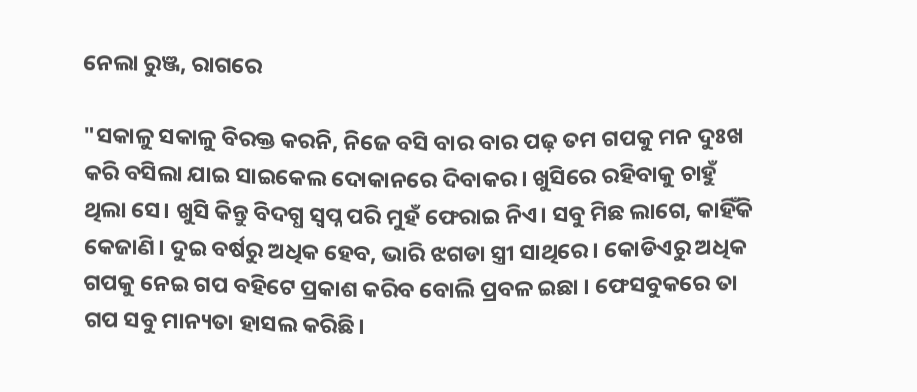ନେଲା ରୁଞ୍ଜ, ରାଗରେ

"ସକାଳୁ ସକାଳୁ ବିରକ୍ତ କରନି, ନିଜେ ବସି ବାର ବାର ପଢ଼ ତମ ଗପକୁ ମନ ଦୁଃଖ କରି ବସିଲା ଯାଇ ସାଇକେଲ ଦୋକାନରେ ଦିବାକର। ଖୁସିରେ ରହିବାକୁ ଚାହୁଁ ଥିଲା ସେ। ଖୁସି କିନ୍ତୁ ବିଦଗ୍ଧ ସ୍ବପ୍ନ ପରି ମୁହଁ ଫେରାଇ ନିଏ। ସବୁ ମିଛ ଲାଗେ, କାହିଁକି କେଜାଣି। ଦୁଇ ବର୍ଷରୁ ଅଧିକ ହେବ, ଭାରି ଝଗଡା ସ୍ତ୍ରୀ ସାଥିରେ। କୋଡିଏରୁ ଅଧିକ ଗପକୁ ନେଇ ଗପ ବହିଟେ ପ୍ରକାଶ କରିବ ବୋଲି ପ୍ରବଳ ଇଛା । ଫେସବୁକରେ ତା ଗପ ସବୁ ମାନ୍ୟତା ହାସଲ କରିଛି।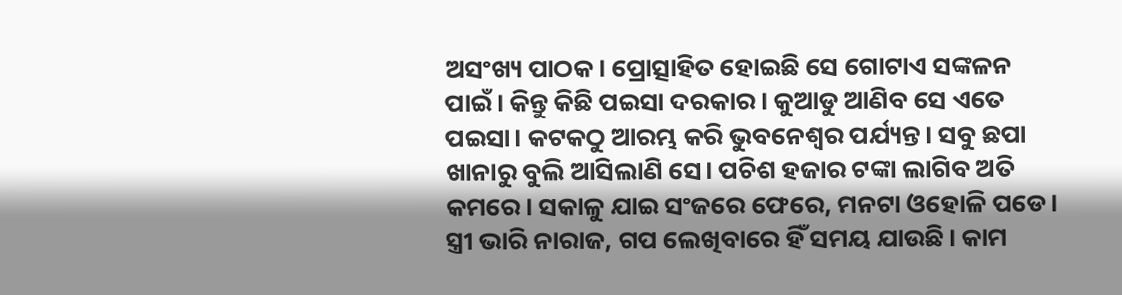ଅସଂଖ୍ୟ ପାଠକ। ପ୍ରୋତ୍ସାହିତ ହୋଇଛି ସେ ଗୋଟାଏ ସଙ୍କଳନ ପାଇଁ। କିନ୍ତୁ କିଛି ପଇସା ଦରକାର। କୁଆଡୁ ଆଣିବ ସେ ଏତେ ପଇସା। କଟକଠୁ ଆରମ୍ଭ କରି ଭୁବନେଶ୍ୱର ପର୍ଯ୍ୟନ୍ତ। ସବୁ ଛପା ଖାନାରୁ ବୁଲି ଆସିଲାଣି ସେ। ପଚିଶ ହଜାର ଟଙ୍କା ଲାଗିବ ଅତି କମରେ। ସକାଳୁ ଯାଇ ସଂଜରେ ଫେରେ, ମନଟା ଓହୋଳି ପଡେ।  ସ୍ତ୍ରୀ ଭାରି ନାରାଜ, ଗପ ଲେଖିବାରେ ହିଁ ସମୟ ଯାଉଛି। କାମ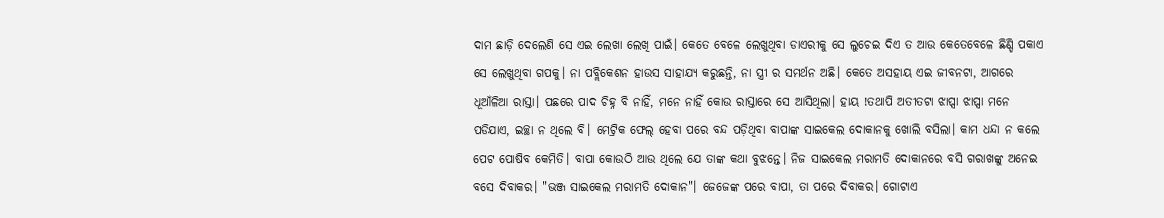ଦାମ ଛାଡ଼ି ଦେଲେଣି ସେ ଏଇ ଲେଖା ଲେଖି ପାଇଁ। କେତେ ବେଳେ ଲେଖୁଥିବା ଡାଏରୀକୁ ସେ ଲୁଚେଇ ଦିଏ ତ ଆଉ କେତେବେଳେ ଛିଣ୍ଡି ପକାଏ ସେ ଲେଖୁଥିବା ଗପକୁ। ନା ପବ୍ଲିକେଶନ ହାଉସ ସାହାଯ୍ୟ କରୁଛନ୍ତି, ନା ସ୍ତ୍ରୀ ର ସମର୍ଥନ ଅଛି। କେତେ ଅସହାୟ ଏଇ ଜୀବନଟା, ଆଗରେ ଧୂଆଁଳିଆ ରାସ୍ତା। ପଛରେ ପାଦ ଚିହ୍ନ ବି ନାହିଁ, ମନେ ନାହିଁ କୋଉ ରାସ୍ତାରେ ସେ ଆସିଥିଲା। ହାୟ !ତଥାପି ଅତୀତଟା ଝାପ୍ସା ଝାପ୍ସା ମନେ ପଡିଯାଏ, ଇଚ୍ଛା ନ ଥିଲେ ବି। ମେଟ୍ରିକ ଫେଲ୍ ହେବା ପରେ ବନ୍ଦ ପଡ଼ିଥିବା ବାପାଙ୍କ ସାଇକେଲ ଦୋକାନକୁ ଖୋଲି ବସିଲା। କାମ ଧନ୍ଦା ନ କଲେ ପେଟ ପୋଷିବ କେମିତି। ବାପା କୋଉଠି ଆଉ ଥିଲେ ଯେ ତାଙ୍କ କଥା ବୁଝନ୍ତେ। ନିଜ ସାଇକେଲ ମରାମତି ଦୋକାନରେ ବସି ଗରାଖଙ୍କୁ ଅନେଇ ବସେ ଦିବାକର। "ଭଞ୍ଜ ସାଇକେଲ ମରାମତି ଦୋକାନ"। ଜେଜେଙ୍କ ପରେ ବାପା, ତା ପରେ ଦିବାକର। ଗୋଟାଏ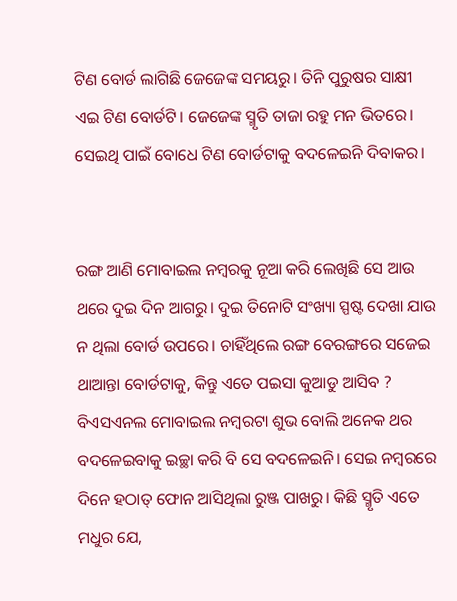ଟିଣ ବୋର୍ଡ ଲାଗିଛି ଜେଜେଙ୍କ ସମୟରୁ। ତିନି ପୁରୁଷର ସାକ୍ଷୀ ଏଇ ଟିଣ ବୋର୍ଡଟି। ଜେଜେଙ୍କ ସ୍ମୃତି ତାଜା ରହୁ ମନ ଭିତରେ। ସେଇଥି ପାଇଁ ବୋଧେ ଟିଣ ବୋର୍ଡଟାକୁ ବଦଳେଇନି ଦିବାକର।


ରଙ୍ଗ ଆଣି ମୋବାଇଲ ନମ୍ବରକୁ ନୂଆ କରି ଲେଖିଛି ସେ ଆଉ ଥରେ ଦୁଇ ଦିନ ଆଗରୁ। ଦୁଇ ତିନୋଟି ସଂଖ୍ୟା ସ୍ପଷ୍ଟ ଦେଖା ଯାଉ ନ ଥିଲା ବୋର୍ଡ ଉପରେ। ଚାହିଁଥିଲେ ରଙ୍ଗ ବେରଙ୍ଗରେ ସଜେଇ ଥାଆନ୍ତା ବୋର୍ଡଟାକୁ, କିନ୍ତୁ ଏତେ ପଇସା କୁଆଡୁ ଆସିବ ? ବିଏସଏନଲ ମୋବାଇଲ ନମ୍ବରଟା ଶୁଭ ବୋଲି ଅନେକ ଥର ବଦଳେଇବାକୁ ଇଚ୍ଛା କରି ବି ସେ ବଦଳେଇନି। ସେଇ ନମ୍ବରରେ ଦିନେ ହଠାତ୍ ଫୋନ ଆସିଥିଲା ରୁଞ୍ଜ ପାଖରୁ। କିଛି ସ୍ମୃତି ଏତେ ମଧୁର ଯେ,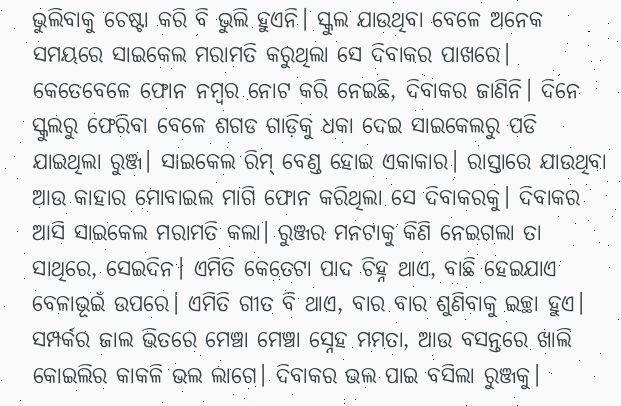ଭୁଲିବାକୁ ଚେଷ୍ଟା କରି ବି ଭୁଲି ହୁଏନି। ସ୍କୁଲ ଯାଉଥିବା ବେଳେ ଅନେକ ସମୟରେ ସାଇକେଲ ମରାମତି କରୁଥିଲା ସେ ଦିବାକର ପାଖରେ। କେତେବେଳେ ଫୋନ ନମ୍ବର ନୋଟ କରି ନେଇଛି, ଦିବାକର ଜାଣିନି। ଦିନେ ସ୍କୁଲରୁ ଫେରିବା ବେଳେ ଶଗଡ ଗାଡ଼ିକୁ ଧକା ଦେଇ ସାଇକେଲରୁ ପଡି ଯାଇଥିଲା ରୁଞ୍ଜ। ସାଇକେଲ ରିମ୍ ବେଣ୍ଡ ହୋଇ ଏକାକାର। ରାସ୍ତାରେ ଯାଉଥିବା ଆଉ କାହାର ମୋବାଇଲ ମାଗି ଫୋନ କରିଥିଲା ସେ ଦିବାକରକୁ। ଦିବାକର ଆସି ସାଇକେଲ ମରାମତି କଲା। ରୁଞ୍ଜର ମନଟାକୁ କିଣି ନେଇଗଲା ତା ସାଥିରେ, ସେଇଦିନ। ଏମିତି କେତେଟା ପାଦ ଚିହ୍ନ ଥାଏ, ବାଛି ହେଇଯାଏ ବେଳାଭୂଇଁ ଉପରେ। ଏମିତି ଗୀତ ବି ଥାଏ, ବାର ବାର ଶୁଣିବାକୁ ଇଚ୍ଛା ହୁଏ। ସମ୍ପର୍କର ଜାଲ ଭିତରେ ମେଞ୍ଚା ମେଞ୍ଚା ସ୍ନେହ ମମତା, ଆଉ ବସନ୍ତରେ ଖାଲି କୋଇଲିର କାକଳି ଭଲ ଲାଗେ। ଦିବାକର ଭଲ ପାଇ ବସିଲା ରୁଞ୍ଜକୁ।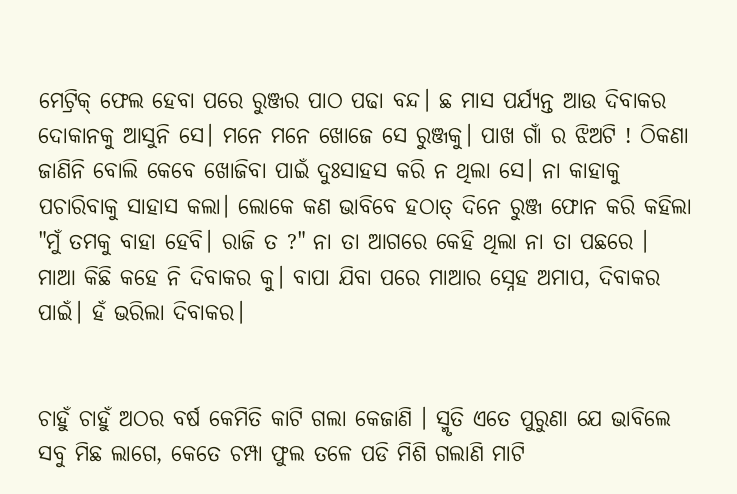ମେଟ୍ରିକ୍ ଫେଲ ହେବା ପରେ ରୁଞ୍ଜର ପାଠ ପଢା ବନ୍ଦ। ଛ ମାସ ପର୍ଯ୍ୟନ୍ତ ଆଉ ଦିବାକର ଦୋକାନକୁ ଆସୁନି ସେ। ମନେ ମନେ ଖୋଜେ ସେ ରୁଞ୍ଜକୁ। ପାଖ ଗାଁ ର ଝିଅଟି ! ଠିକଣା ଜାଣିନି ବୋଲି କେବେ ଖୋଜିବା ପାଇଁ ଦୁଃସାହସ କରି ନ ଥିଲା ସେ। ନା କାହାକୁ ପଚାରିବାକୁ ସାହାସ କଲା। ଲୋକେ କଣ ଭାବିବେ ହଠାତ୍ ଦିନେ ରୁଞ୍ଜ ଫୋନ କରି କହିଲା "ମୁଁ ତମକୁ ବାହା ହେବି। ରାଜି ତ ?" ନା ତା ଆଗରେ କେହି ଥିଲା ନା ତା ପଛରେ । ମାଆ କିଛି କହେ ନି ଦିବାକର କୁ। ବାପା ଯିବା ପରେ ମାଆର ସ୍ନେହ ଅମାପ, ଦିବାକର ପାଇଁ। ହଁ ଭରିଲା ଦିବାକର।


ଚାହୁଁ ଚାହୁଁ ଅଠର ବର୍ଷ କେମିତି କାଟି ଗଲା କେଜାଣି । ସ୍ମୃତି ଏତେ ପୁରୁଣା ଯେ ଭାବିଲେ ସବୁ ମିଛ ଲାଗେ, କେତେ ଚମ୍ପା ଫୁଲ ତଳେ ପଡି ମିଶି ଗଲାଣି ମାଟି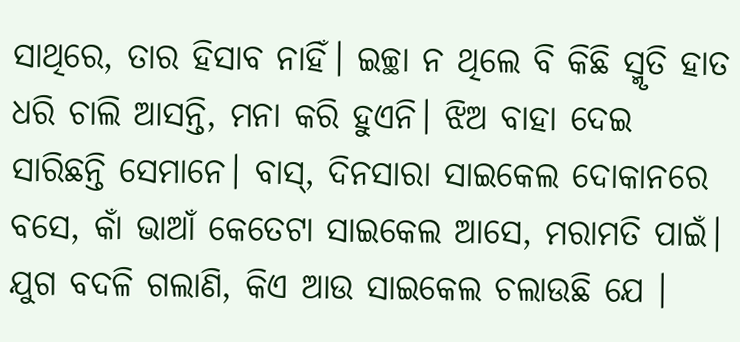ସାଥିରେ, ତାର ହିସାବ ନାହିଁ। ଇଚ୍ଛା ନ ଥିଲେ ବି କିଛି ସ୍ମୃତି ହାତ ଧରି ଚାଲି ଆସନ୍ତି, ମନା କରି ହୁଏନି। ଝିଅ ବାହା ଦେଇ ସାରିଛନ୍ତି ସେମାନେ। ବାସ୍, ଦିନସାରା ସାଇକେଲ ଦୋକାନରେ ବସେ, କାଁ ଭାଆଁ କେତେଟା ସାଇକେଲ ଆସେ, ମରାମତି ପାଇଁ। ଯୁଗ ବଦଳି ଗଲାଣି, କିଏ ଆଉ ସାଇକେଲ ଚଲାଉଛି ଯେ ।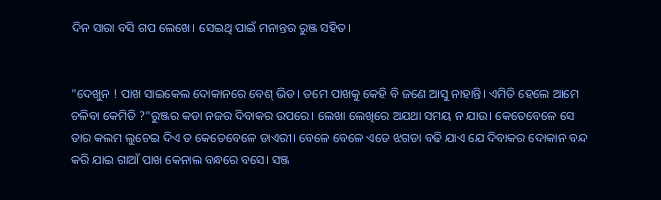ଦିନ ସାରା ବସି ଗପ ଲେଖେ। ସେଇଥି ପାଇଁ ମନାନ୍ତର ରୁଞ୍ଜ ସହିତ।


"ଦେଖୁନ ! ପାଖ ସାଇକେଲ ଦୋକାନରେ ବେଶ୍ ଭିଡ। ତମେ ପାଖକୁ କେହି ବି ଜଣେ ଆସୁ ନାହାନ୍ତି। ଏମିତି ହେଲେ ଆମେ ଚଳିବା କେମିତି ?"ରୁଞ୍ଜର କଡା ନଜର ଦିବାକର ଉପରେ। ଲେଖା ଲେଖିରେ ଅଯଥା ସମୟ ନ ଯାଉ। କେତେବେଳେ ସେ ତାର କଲମ ଲୁଚେଇ ଦିଏ ତ କେତେବେଳେ ଡାଏରୀ। ବେଳେ ବେଳେ ଏତେ ଝଗଡା ବଢି ଯାଏ ଯେ ଦିବାକର ଦୋକାନ ବନ୍ଦ କରି ଯାଇ ଗାଆଁ ପାଖ କେନାଲ ବନ୍ଧରେ ବସେ। ସଞ୍ଜ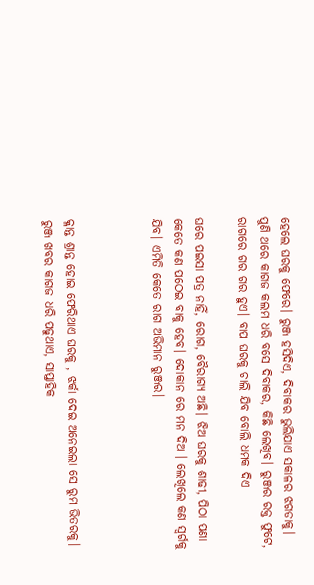ହେଲେ ଘରକୁ ଫେରେ। ରୁଞ୍ଜ ହସିଦିଏ, ଦିବାକର ଭୁଲିଯାଏ ସକାଳର ଝଗଡାକୁ। ପୁଣି ଥରେ କାଗଜ କଲମ ଧରି ବସେ ଦିବାକର, କିଛି ଲେଖିବ। ରୁଞ୍ଜର ରକ୍ତ ଫୁଟେ, ରାଗରେ ଗର ଗର ହୁଏ। ବାପ ଘରକୁ ଚାଲି ଯିବ ବୋଲି ଧମକ ଦିଏ

ଘରେ ପଇସା ପତ୍ର ନାହିଁ, ରୋଗ, ବୈରାଗ୍ୟ ଅଛି। ଝିଅ ଘରକୁ ଶାଢୀ, ପିଠା ପଣା କେତେ କଣ ପଠେଇ ବାକୁ ହେବ। ଦୋକାନ ରେ ମନ ଦିଅ । ଲେଖିଲେ କଣ ସ୍ୱର୍ଗକୁ ଯିବ। ଏମିତି କେତେ ରାଗ ଅଭିମାନ ରୁଞ୍ଜର।



କ୍ଳାନ୍ତ ଶ୍ରାନ୍ତ ହୋଇ ଫେରିଥାଏ ଘରକୁ , ଝର୍କା ଦେଇ ଅନେଇଲା ସେ ରୁମ ଭିତରକୁ। ରୁଞ୍ଜ ଖବର କାଗଜ ଧରି ପଢୁଥାଏ, ସାପ୍ତାହିକ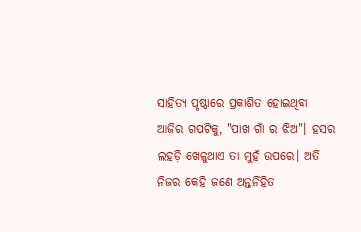ସାହିତ୍ୟ ପୃଷ୍ଠାରେ ପ୍ରକାଶିତ ହୋଇଥିବା ଆଜିର ଗପଟିକୁ, "ପାଖ ଗାଁ ର ଝିଅ"। ହସର ଲହଡ଼ି ଖେଳୁଥାଏ ତା ମୁହଁ ଉପରେ। ଅତି ନିଜର କେହି ଜଣେ ଅନ୍ତର୍ନିହିତ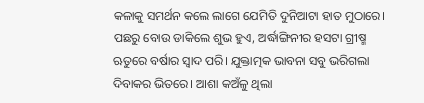କଳାକୁ ସମର୍ଥନ କଲେ ଲାଗେ ଯେମିତି ଦୁନିଆଟା ହାତ ମୁଠାରେ। ପଛରୁ ବୋଉ ଡାକିଲେ ଶୁଭ ହୁଏ, ଅର୍ଦ୍ଧାଙ୍ଗିନୀର ହସଟା ଗ୍ରୀଷ୍ମ ଋତୁରେ ବର୍ଷାର ସ୍ଵାଦ ପରି। ଯୁକ୍ତାତ୍ମକ ଭାବନା ସବୁ ଭରିଗଲା ଦିବାକର ଭିତରେ। ଆଶା କଅଁଳୁ ଥିଲା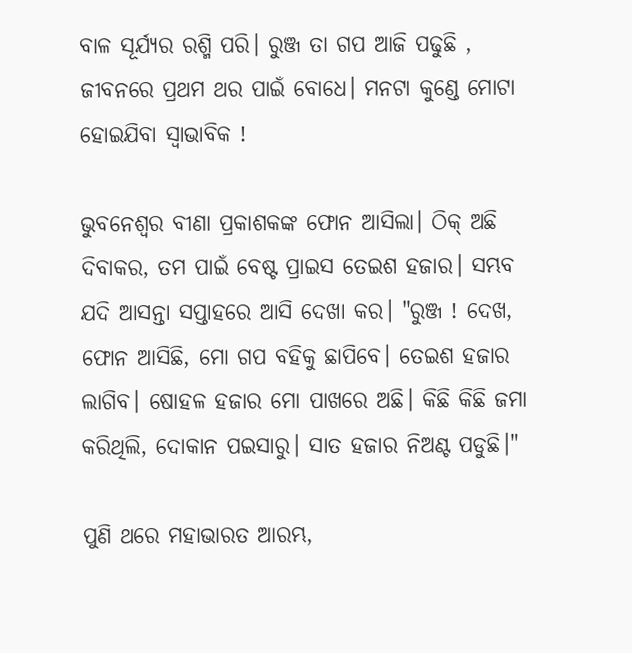ବାଳ ସୂର୍ଯ୍ୟର ରଶ୍ମି ପରି। ରୁଞ୍ଜ ତା ଗପ ଆଜି ପଢୁଛି , ଜୀବନରେ ପ୍ରଥମ ଥର ପାଇଁ ବୋଧେ। ମନଟା କୁଣ୍ଡେ ମୋଟା ହୋଇଯିବା ସ୍ଵାଭାବିକ !

ଭୁବନେଶ୍ୱର ବୀଣା ପ୍ରକାଶକଙ୍କ ଫୋନ ଆସିଲା। ଠିକ୍ ଅଛି ଦିବାକର, ତମ ପାଇଁ ବେଷ୍ଟ ପ୍ରାଇସ ତେଇଶ ହଜାର। ସମ୍ଭବ ଯଦି ଆସନ୍ତା ସପ୍ତାହରେ ଆସି ଦେଖା କର। "ରୁଞ୍ଜ ! ଦେଖ, ଫୋନ ଆସିଛି, ମୋ ଗପ ବହିକୁ ଛାପିବେ। ତେଇଶ ହଜାର ଲାଗିବ। ଷୋହଳ ହଜାର ମୋ ପାଖରେ ଅଛି। କିଛି କିଛି ଜମା କରିଥିଲି, ଦୋକାନ ପଇସାରୁ। ସାତ ହଜାର ନିଅଣ୍ଟ ପଡୁଛି।"

ପୁଣି ଥରେ ମହାଭାରତ ଆରମ୍ଭ,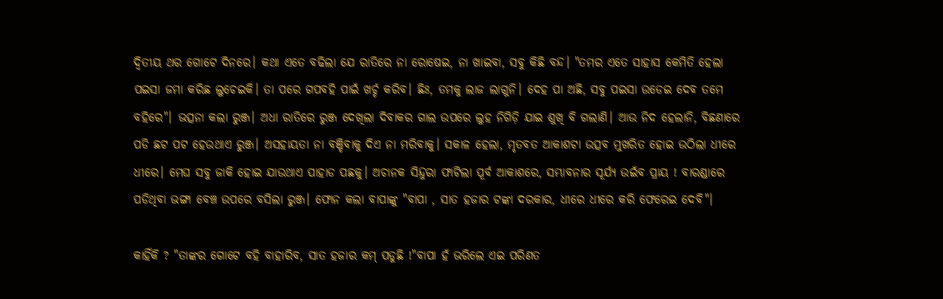ଦ୍ୱିତୀୟ ଥର ଗୋଟେ ଦିନରେ। କଥା ଏତେ ବଢିଲା ଯେ ରାତିରେ ନା ରୋଷେଇ, ନା ଖାଇବା, ସବୁ କିଛି ବନ୍ଦ। "ତମର ଏତେ ସାହାସ କେମିତି ହେଲା ପଇସା ଜମା କରିଛ ଲୁଚେଇକି। ତା ପରେ ଗପବହି ପାଇଁ ଖର୍ଚ୍ଚ କରିବ। ଛିଃ, ତମକୁ ଲାଜ ଲାଗୁନି। ଦେହ ପା ଅଛି, ସବୁ ପଇସା ଉଡେଇ ଦେବ ତମେ ବହିରେ"। ଭତ୍ସନା କଲା ରୁଞ୍ଜ। ଅଧା ରାତିରେ ରୁଞ୍ଜ ଦେଖିଲା ଦିବାକର ଗାଲ ଉପରେ ଲୁହ ନିଗିଡ଼ି ଯାଇ ଶୁଖି ବି ଗଲାଣି। ଆଉ ନିଦ ହେଲାନି, ବିଛଣାରେ ପଡି ଛଟ ପଟ ହେଉଥାଏ ରୁଞ୍ଜ। ଅସହାୟତା ନା ବଞ୍ଚିବାକୁ ଦିଏ ନା ମରିବାକୁ। ସକାଳ ହେଲା, ମୃତବତ ଆକାଶଟା ଉତ୍ସବ ମୁଖରିତ ହୋଇ ଉଠିଲା ଧୀରେ ଧୀରେ। ମେଘ ସବୁ ଜାକି ହୋଇ ଯାଉଥାଏ ପାହାଡ ପଛକୁ। ଅଚାନକ ସିନ୍ଦୁରା ଫାଟିଲା ପୂର୍ବ ଆକାଶରେ, ସମ୍ଭାବନାର ସୂର୍ଯ୍ୟ ଉଇଁବ ପ୍ରାୟ ! ବାରଣ୍ଡାରେ ପଡିଥିବା ଭଙ୍ଗା ବେଞ୍ଚ ଉପରେ ବସିଲା ରୁଞ୍ଜ। ଫୋନ କଲା ବାପାଙ୍କୁ "ବାପା , ସାତ ହଜାର ଟଙ୍କା ଦରକାର, ଧୀରେ ଧୀରେ କରି ଫେରେଇ ଦେବି"।

କାହିଁକି ? "ତାଙ୍କର ଗୋଟେ ବହି ବାହାରିବ, ସାତ ହଜାର କମ୍ ପଡୁଛି !"ବାପା ହଁ ଭରିଲେ ଏଇ ପରିଣତ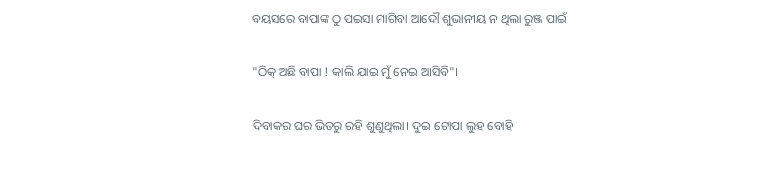ବୟସରେ ବାପାଙ୍କ ଠୁ ପଇସା ମାଗିବା ଆଦୌ ଶୁଭାନୀୟ ନ ଥିଲା ରୁଞ୍ଜ ପାଇଁ

"ଠିକ୍ ଅଛି ବାପା ! କାଲି ଯାଇ ମୁଁ ନେଇ ଆସିବି"।

ଦିବାକର ଘର ଭିତରୁ ରହି ଶୁଣୁଥିଲା। ଦୁଇ ଟୋପା ଲୁହ ବୋହି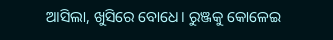ଆସିଲା, ଖୁସିରେ ବୋଧେ। ରୁଞ୍ଜକୁ କୋଳେଇ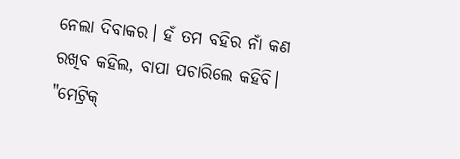ନେଲା ଦିବାକର। ହଁ ତମ ବହିର ନାଁ କଣ ରଖିବ କହିଲ, ବାପା ପଚାରିଲେ କହିବି। "ମେଟ୍ରିକ୍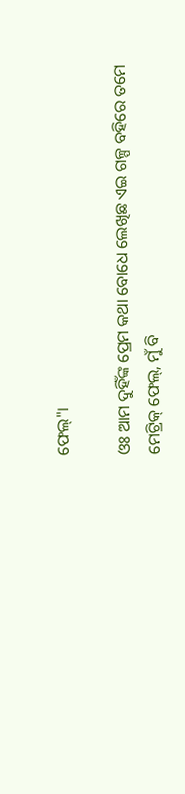ଫେଲ୍"।

ଓଃ ଆମ ଦୁହିଁଙ୍କ ପ୍ରେମ କଥା ବୋଧେ ଲେଖିଛ ଏଇ ଗଳ୍ପ ବହିରେ ତମେ ମେଟ୍ରିକ୍ ଫେଲ୍, ମୁଁ ବି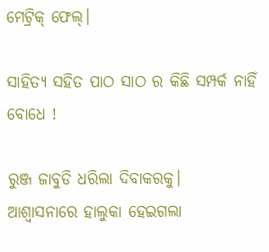ମେଟ୍ରିକ୍ ଫେଲ୍।

ସାହିତ୍ୟ ସହିତ ପାଠ ସାଠ ର କିଛି ସମ୍ପର୍କ ନାହିଁ ବୋଧେ !

ରୁଞ୍ଜ ଜାବୁଡି ଧରିଲା ଦିବାକରକୁ।  ଆଶ୍ୱାସନାରେ ହାଲୁକା ହେଇଗଲା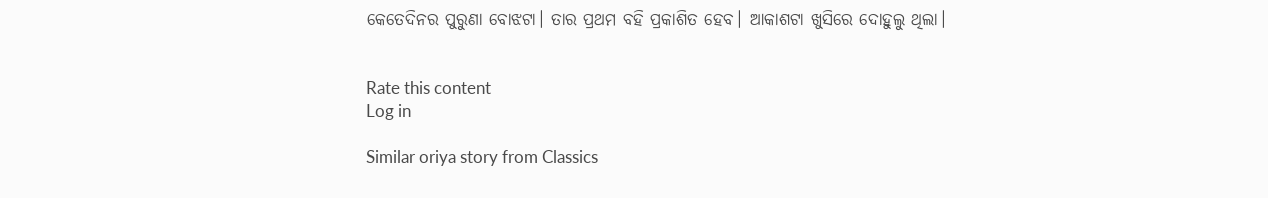କେତେଦିନର ପୁରୁଣା ବୋଝଟା। ତାର ପ୍ରଥମ ବହି ପ୍ରକାଶିତ ହେବ। ଆକାଶଟା ଖୁସିରେ ଦୋହୁଲୁ ଥିଲା।


Rate this content
Log in

Similar oriya story from Classics